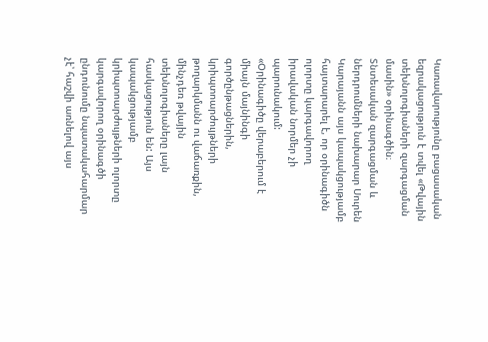Կառավարությունը բացասական եզրակացություն է տվել «Թվային տեխնոլոգիաների զարգացման մասին» օրինագծին։ Տնտեսական զարգացման և ներդրումների նախարար Սուրեն Կարայանն այս կապակցությամբ հայտարարել է, որ օրինագիծն ոլորտը կարգավորող իրավական նորմեր չի պարունակում:
«Օրինագիծը վերաբերում է միայն մայնինգի գործընթացներին, կրիպտոարժույթների թողարկմանն ու վաճառքին, մինչդեռ թվային տեխնոլոգիաները լայն հասկացություն են: Այս կապակցությամբ կրիպտոարժույթների ոլորտը կարգավորող օրինագծի ընդունումը նպատակահարմար չէ՝ հաշվի առնելով այս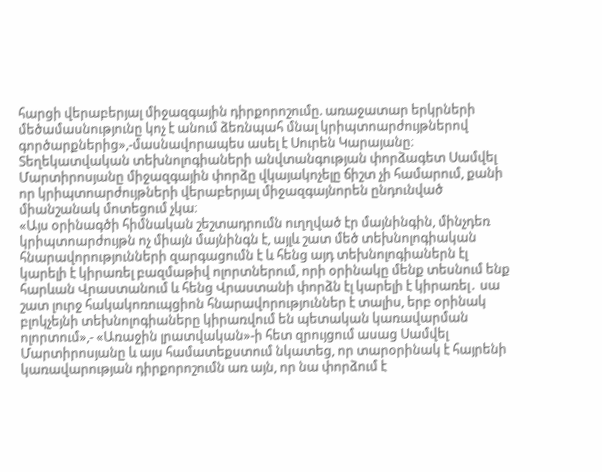հարցի վերաբերյալ միջազգային դիրքորոշումը. առաջատար երկրների մեծամասնությունը կոչ է անում ձեռնպահ մնալ կրիպտոարժույթներով գործարքներից»,-մասնավորապես ասել է Սուրեն Կարայանը։
Տեղեկատվական տեխնոլոգիաների անվտանգության փորձագետ Սամվել Մարտիրոսյանը միջազգային փորձը վկայակոչելը ճիշտ չի համարում, քանի որ կրիպտոարժույթների վերաբերյալ միջազգայնորեն ընդունված միանշանակ մոտեցում չկա։
«Այս օրինագծի հիմնական շեշտադրումն ուղղված էր մայնինգին, մինչդեռ կրիպտոարժույթն ոչ միայն մայնինգն է, այլև շատ մեծ տեխնոլոգիական հնարավորությունների զարգացումն է և հենց այդ տեխնոլոգիաներն էլ կարելի է կիրառել բազմաթիվ ոլորտներում, որի օրինակը մենք տեսնում ենք հարևան Վրաստանում և հենց Վրաստանի փորձն էլ կարելի է կիրառել․ սա շատ լուրջ հակակոռուպցիոն հնարավորություններ է տալիս, երբ օրինակ բլոկչեյնի տեխնոլոգիաները կիրառվում են պետական կառավարման ոլորտում»,- «Առաջին լրատվական»-ի հետ զրույցում ասաց Սամվել Մարտիրոսյանը և այս համատեքստում նկատեց, որ տարօրինակ է հայրենի կառավարության դիրքորոշումն առ այն, որ նա փորձում է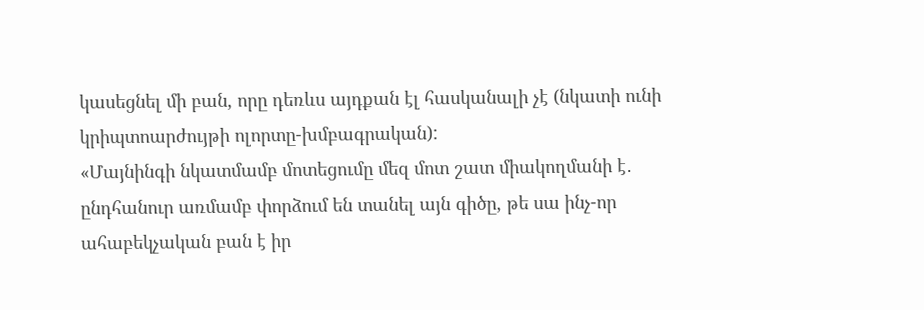կասեցնել մի բան, որը դեռևս այդքան էլ հասկանալի չէ (նկատի ունի կրիպտոարժույթի ոլորտը-խմբագրական):
«Մայնինգի նկատմամբ մոտեցումը մեզ մոտ շատ միակողմանի է․ ընդհանուր առմամբ փորձում են տանել այն գիծը, թե սա ինչ-որ ահաբեկչական բան է իր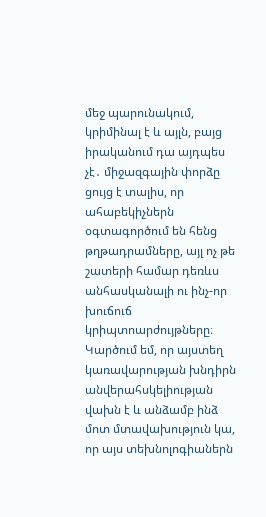մեջ պարունակում, կրիմինալ է և այլն, բայց իրականում դա այդպես չէ․ միջազգային փորձը ցույց է տալիս, որ ահաբեկիչներն օգտագործում են հենց թղթադրամները, այլ ոչ թե շատերի համար դեռևս անհասկանալի ու ինչ-որ խուճուճ կրիպտոարժույթները։
Կարծում եմ, որ այստեղ կառավարության խնդիրն անվերահսկելիության վախն է և անձամբ ինձ մոտ մտավախություն կա, որ այս տեխնոլոգիաներն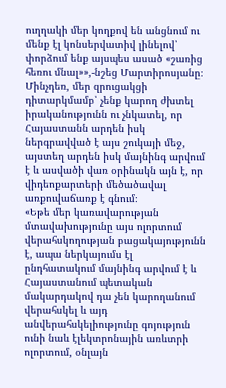ուղղակի մեր կողքով են անցնում ու մենք էլ կոնսերվատիվ լինելով՝ փորձում ենք այսպես ասած «շառից հեռու մնալ»»,-նշեց Մարտիրոսյանը։
Մինչդեռ, մեր զրուցակցի դիտարկմամբ՝ չենք կարող ժխտել իրականությունն ու չնկատել, որ Հայաստանն արդեն իսկ ներգրավված է այս շուկայի մեջ, այստեղ արդեն իսկ մայնինգ արվում է և ասվածի վառ օրինակն այն է, որ վիդեոքարտերի մեծածավալ առքուվաճառք է գնում։
«Եթե մեր կառավարության մտավախությունը այս ոլորտում վերահսկողության բացակայությունն է, ապա ներկայումս էլ ընդհատակում մայնինգ արվում է և Հայաստանում պետական մակարդակով դա չեն կարողանում վերահսկել և այդ անվերահսկելիությունը գոյություն ունի նաև էլեկտրոնային առևտրի ոլորտում, օնլայն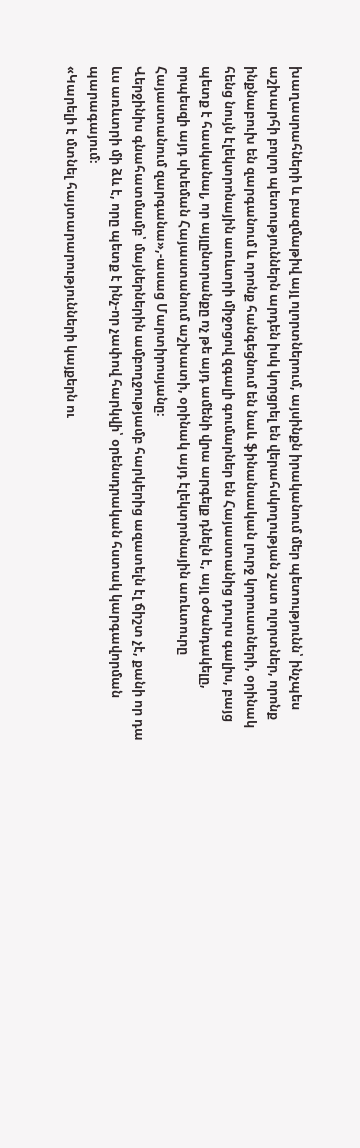խաղասրահների և բազմաթիվ այլ ոլորտներում, այսինքն իրականում մեր պետությունն՝ ինչպես աշխարհի բոլոր պետություններն արդեն իսկ կորցրել են վերահսկողության շատ ոլորտներ, որոնք ինքնաբուխ են զարգանում և որոնք հանգեցնում են նաև ֆինանսական լուրջ կորուստների, օրինակ հենց նույն էլեկտրոնային առևտրի միջոցով զգալի գումարներ են Հայաստանից դուրս գալիս, բայց պետք է հասկանալ, որ այլընտրանքը ոչ թե այդ ամենի վրա արգելք դնելն է, այլ օժանդակելը, որպեսզի այդ սխեման Հայաստանում աշխատի, օրինակ այդ էլեկտրոնային առևտուրը Հայաստանում զարգանա»,-ասաց Մարտիրոսյանը։
Վերջինիս գնահատմամբ՝ մայներներին ամբողջությամբ հարկերից ազատելն էլ ճիշտ չէ, քանի որ դա ևս առևտրի մի ձև է, որը պետք է ինչ-որ չափով հարկվի՝ օրենսդրական հստակ կարգավորման պարագայում։
«Կարելի է մտնել հայտարարությունների կայքերն ու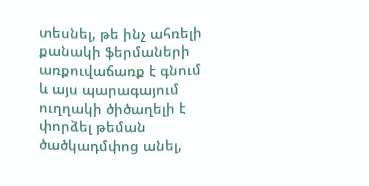տեսնել, թե ինչ ահռելի քանակի ֆերմաների առքուվաճառք է գնում և այս պարագայում ուղղակի ծիծաղելի է փորձել թեման ծածկադմփոց անել,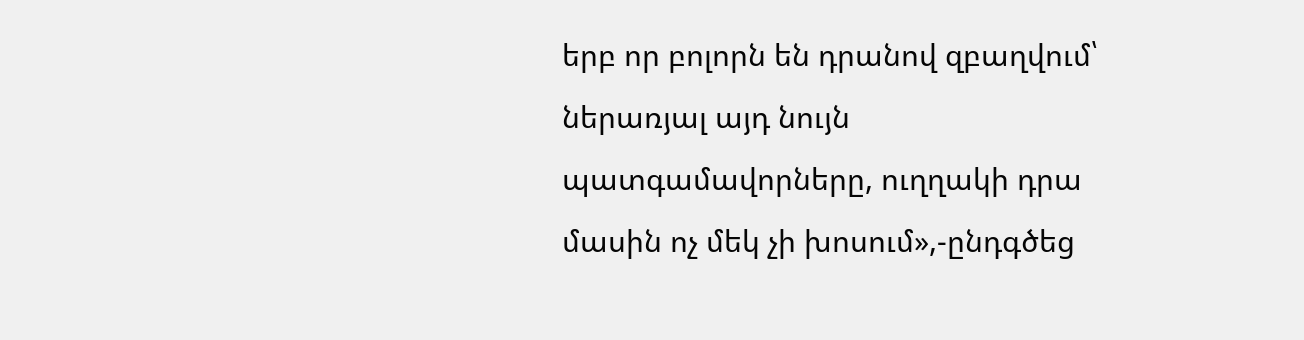երբ որ բոլորն են դրանով զբաղվում՝ ներառյալ այդ նույն պատգամավորները, ուղղակի դրա մասին ոչ մեկ չի խոսում»,-ընդգծեց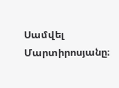Սամվել Մարտիրոսյանը։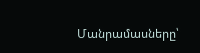Մանրամասները՝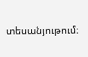տեսանյութում։